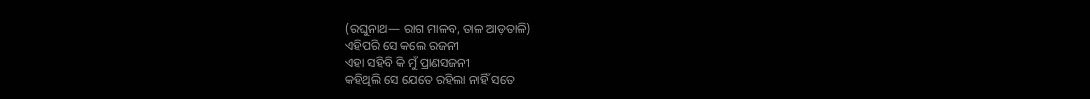(ରଘୁନାଥ— ରାଗ ମାଳବ, ତାଳ ଆଡ଼ତାଳି)
ଏହିପରି ସେ କଲେ ରଜନୀ
ଏହା ସହିବି କି ମୁଁ ପ୍ରାଣସଜନୀ
କହିଥିଲି ସେ ଯେତେ ରହିଲା ନାହିଁ ସତେ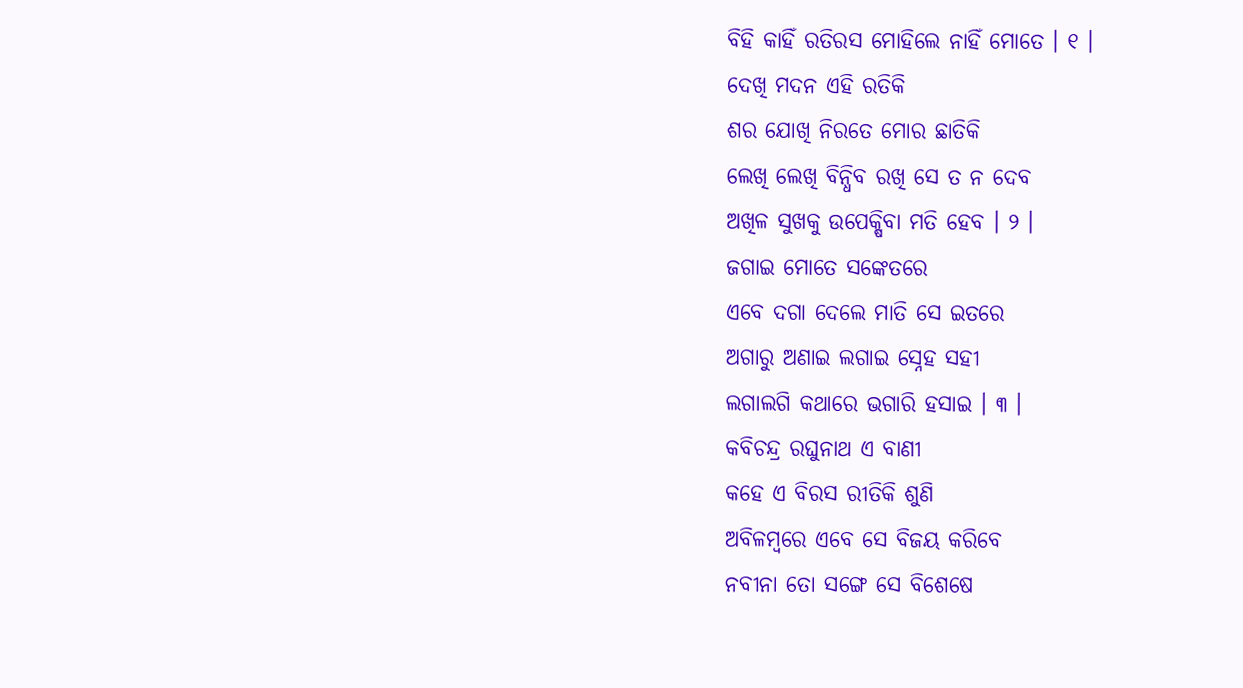ବିହି କାହିଁ ରତିରସ ମୋହିଲେ ନାହିଁ ମୋତେ । ୧ ।
ଦେଖି ମଦନ ଏହି ରତିକି
ଶର ଯୋଖି ନିରତେ ମୋର ଛାତିକି
ଲେଖି ଲେଖି ବିନ୍ଧିବ ରଖି ସେ ତ ନ ଦେବ
ଅଖିଳ ସୁଖକୁ ଉପେକ୍ଷିବା ମତି ହେବ । ୨ ।
ଜଗାଇ ମୋତେ ସଙ୍କେତରେ
ଏବେ ଦଗା ଦେଲେ ମାତି ସେ ଇତରେ
ଅଗାରୁ ଅଣାଇ ଲଗାଇ ସ୍ନେହ ସହୀ
ଲଗାଲଗି କଥାରେ ଭଗାରି ହସାଇ । ୩ ।
କବିଚନ୍ଦ୍ର ରଘୁନାଥ ଏ ବାଣୀ
କହେ ଏ ବିରସ ରୀତିକି ଶୁଣି
ଅବିଳମ୍ବରେ ଏବେ ସେ ବିଜୟ କରିବେ
ନବୀନା ତୋ ସଙ୍ଗେ ସେ ବିଶେଷେ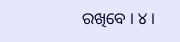ରଖିବେ । ୪ ।